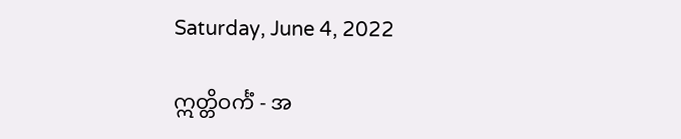Saturday, June 4, 2022

ဣတ္တိဝင်္ကံ - အ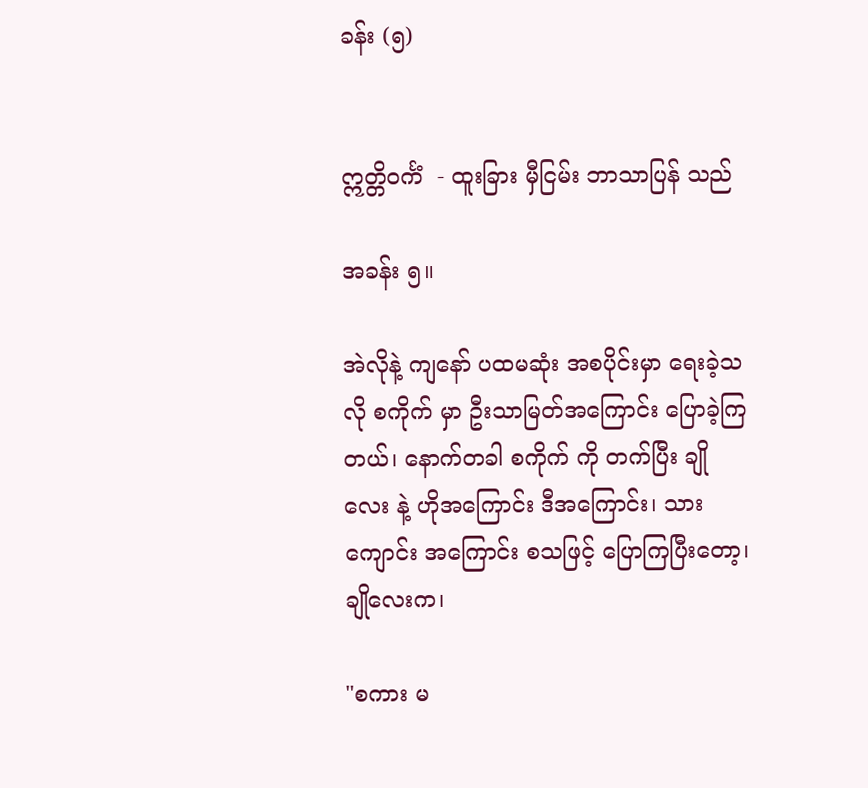ခန်း (၅)


ဣတ္တိဝင်္ကံ  - ထူးခြား မှီငြမ်း ဘာသာပြန် သည်

အခန်း ၅။

အဲလိုနဲ့ ကျနော် ပထမဆုံး အစပိုင်းမှာ ရေးခဲ့သလို စကိုက် မှာ ဦးသာမြတ်အကြောင်း ပြောခဲ့ကြတယ်၊ နောက်တခါ စကိုက် ကို တက်ပြီး ချိုလေး နဲ့ ဟိုအကြောင်း ဒီအကြောင်း၊ သား ကျောင်း အကြောင်း စသဖြင့် ပြောကြပြီးတော့၊ ချိုလေးက၊

"စကား မ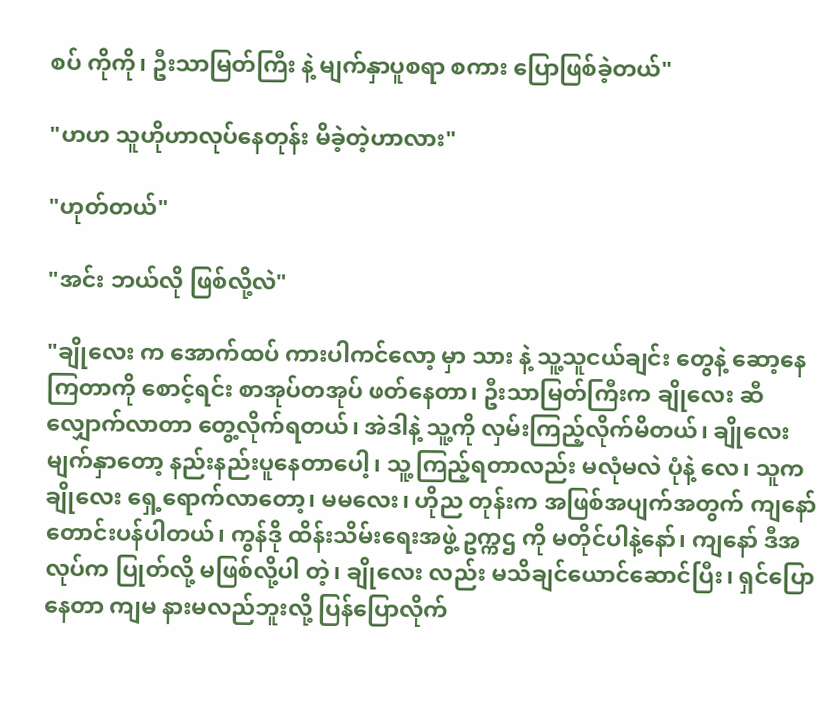စပ် ကိုကို၊ ဦးသာမြတ်ကြီး နဲ့ မျက်နှာပူစရာ စကား ပြောဖြစ်ခဲ့တယ်"

"ဟဟ သူဟိုဟာလုပ်နေတုန်း မိခဲ့တဲ့ဟာလား"

"ဟုတ်တယ်"

"အင်း ဘယ်လို ဖြစ်လို့လဲ"

"ချိုလေး က အောက်ထပ် ကားပါကင်လော့ မှာ သား နဲ့ သူ့သူငယ်ချင်း တွေနဲ့ ဆော့နေကြတာကို စောင့်ရင်း စာအုပ်တအုပ် ဖတ်နေတာ၊ ဦးသာမြတ်ကြီးက ချိုလေး ဆီ လျှောက်လာတာ တွေ့လိုက်ရတယ်၊ အဲဒါနဲ့ သူ့ကို လှမ်းကြည့်လိုက်မိတယ်၊ ချိုလေး မျက်နှာတော့ နည်းနည်းပူနေတာပေါ့၊ သူ့ကြည့်ရတာလည်း မလုံမလဲ ပုံနဲ့ လေ၊ သူက ချိုလေး ရှေ့ရောက်လာတော့၊ မမလေး၊ ဟိုည တုန်းက အဖြစ်အပျက်အတွက် ကျနော် တောင်းပန်ပါတယ်၊ ကွန်ဒို ထိန်းသိမ်းရေးအဖွဲ့ ဥက္ကဌ ကို မတိုင်ပါနဲ့နော်၊ ကျနော် ဒီအလုပ်က ပြုတ်လို့ မဖြစ်လို့ပါ တဲ့၊ ချိုလေး လည်း မသိချင်ယောင်ဆောင်ပြီး၊ ရှင်ပြောနေတာ ကျမ နားမလည်ဘူးလို့ ပြန်ပြောလိုက်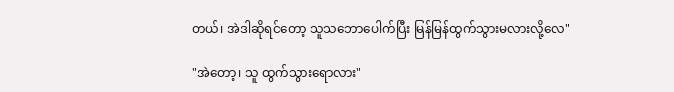တယ်၊ အဲဒါဆိုရင်တော့ သူသဘောပေါက်ပြီး မြန်မြန်ထွက်သွားမလားလို့လေ"

"အဲတော့၊ သူ ထွက်သွားရောလား"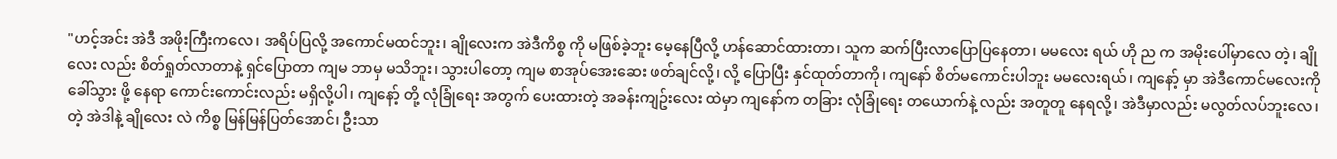"ဟင့်အင်း အဲဒီ အဖိုးကြီးကလေ၊ အရိပ်ပြလို့ အကောင်မထင်ဘူး၊ ချိုလေးက အဲဒီကိစ္စ ကို မဖြစ်ခဲ့ဘူး မေ့နေပြီလို့ ဟန်ဆောင်ထားတာ၊ သူက ဆက်ပြီးလာပြောပြနေတာ၊ မမလေး ရယ် ဟို ည က အမိုးပေါ်မှာလေ တဲ့၊ ချိုလေး လည်း စိတ်ရှုတ်လာတာနဲ့ ရှင်ပြောတာ ကျမ ဘာမှ မသိဘူး၊ သွားပါတော့ ကျမ စာအုပ်အေးဆေး ဖတ်ချင်လို့၊ လို့ ပြောပြီး နှင်ထုတ်တာကို၊ ကျနော် စိတ်မကောင်းပါဘူး မမလေးရယ်၊ ကျနော့် မှာ အဲဒီကောင်မလေးကို ခေါ်သွား ဖို့ နေရာ ကောင်းကောင်းလည်း မရှိလို့ပါ၊ ကျနော့် တို့ လုံခြုံရေး အတွက် ပေးထားတဲ့ အခန်းကျဥ်းလေး ထဲမှာ ကျနော်က တခြား လုံခြုံ‌ရေး တယောက်နဲ့ လည်း အတူတူ နေရလို့၊ အဲဒီမှာလည်း မလွတ်လပ်ဘူးလေ၊ တဲ့ အဲဒါနဲ့ ချိုလေး လဲ ကိစ္စ မြန်မြန်ပြတ်အောင်၊ ဦးသာ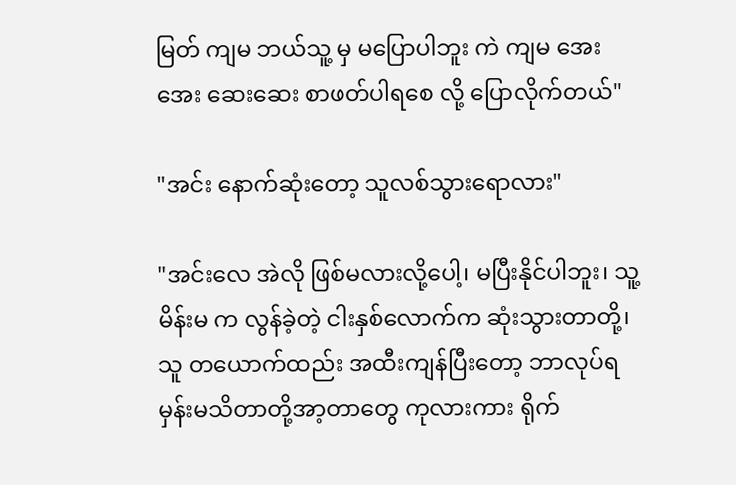မြတ် ကျမ ဘယ်သူ့ မှ မပြောပါဘူး ကဲ ကျမ အေးအေး ဆေးဆေး စာဖတ်ပါရစေ လို့ ပြောလိုက်တယ်"

"အင်း နောက်ဆုံးတော့ သူလစ်သွားရောလား"

"အင်းလေ အဲလို ဖြစ်မလားလို့ပေါ့၊ မပြီးနိုင်ပါဘူး၊ သူ့မိန်းမ က လွန်ခဲ့တဲ့ ငါးနှစ်လောက်က ဆုံးသွားတာတို့၊ သူ တယောက်ထည်း အထီးကျန်ပြီးတော့ ဘာလုပ်ရမှန်းမသိတာတို့အာ့တာတွေ ကုလားကား ရိုက်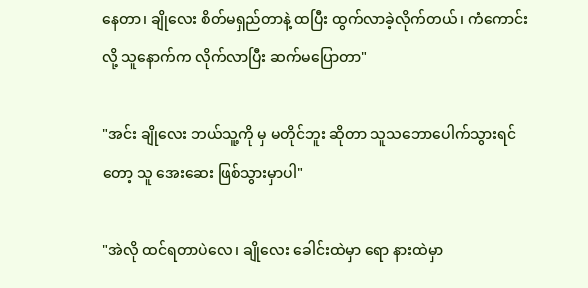နေတာ၊ ချိုလေး စိတ်မရှည်တာနဲ့ ထပြီး ထွက်လာခဲ့လိုက်တယ်၊ ကံကောင်းလို့ သူနောက်က လိုက်လာပြီး ဆက်မပြောတာ"

"အင်း ချိုလေး ဘယ်သူ့ကို မှ မတိုင်ဘူး ဆိုတာ သူသဘောပေါက်သွားရင်တော့ သူ အေးဆေး ဖြစ်သွားမှာပါ"

"အဲလို ထင်ရတာပဲလေ၊ ချိုလေး ခေါင်းထဲမှာ ရော နားထဲမှာ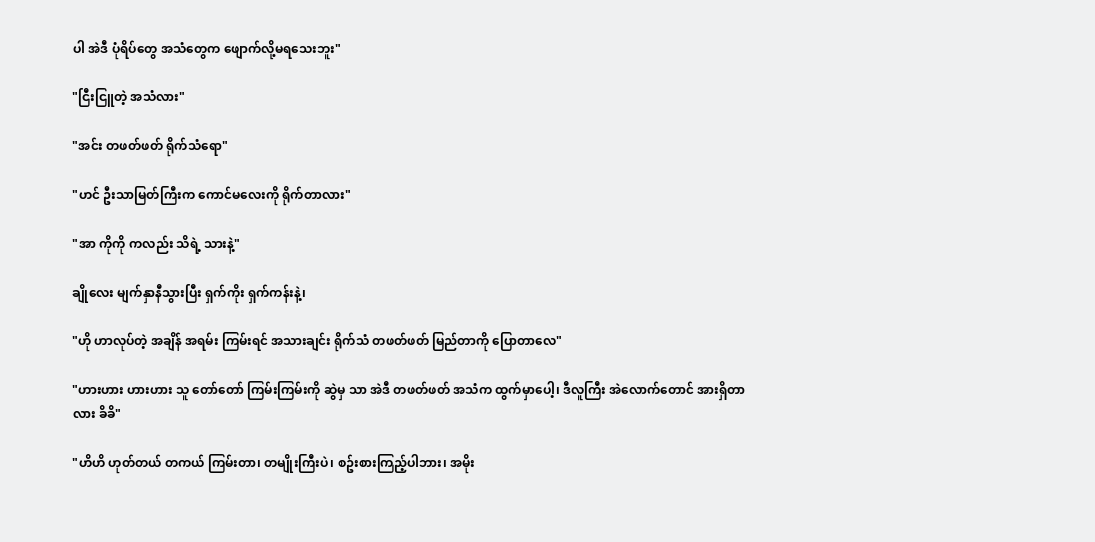ပါ အဲဒီ ပုံရိပ်တွေ အသံတွေက ဖျောက်လို့မရသေးဘူး"

"ငြီးငြူတဲ့ အသံလား"

"အင်း တဖတ်ဖတ် ရိုက်သံရော"

"ဟင် ဦးသာမြတ်ကြီးက ကောင်မလေးကို ရိုက်တာလား"

"အာ ကိုကို ကလည်း သိရဲ့ သားနဲ့"

ချိုလေး မျက်နှာနီသွားပြီး ရှက်ကိုး ရှက်ကန်းနဲ့၊

"ဟို ဟာလုပ်တဲ့ အချိန် အရမ်း ကြမ်းရင် အသားချင်း ရိုက်သံ တဖတ်ဖတ် မြည်တာကို ပြောတာလေ"

"ဟားဟား ဟားဟား သူ တော်တော် ကြမ်းကြမ်းကို ဆွဲမှ သာ အဲဒီ တဖတ်ဖတ် အသံက ထွက်မှာပေါ့၊ ဒီလူကြီး အဲလောက်တောင် အားရှိတာလား ခိခိ"

"ဟိဟိ ဟုတ်တယ် တကယ် ကြမ်းတာ၊ တမျိုးကြီးပဲ၊ စဥ်းစားကြည့်ပါဘား၊ အမိုး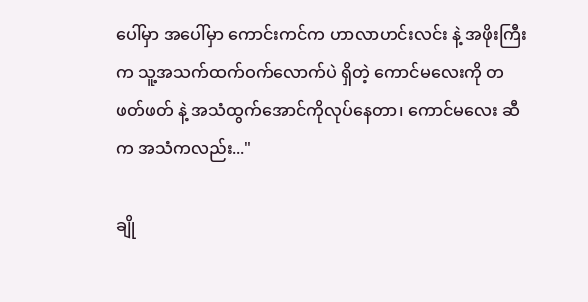ပေါ်မှာ အပေါ်မှာ ကောင်းကင်က ဟာလာဟင်းလင်း နဲ့ အဖိုးကြီးက သူ့အသက်ထက်ဝက်လောက်ပဲ ရှိတဲ့ ကောင်မလေးကို တဖတ်ဖတ် နဲ့ အသံထွက်အောင်ကိုလုပ်နေတာ၊ ကောင်မလေး ဆီက အသံကလည်း..."

ချို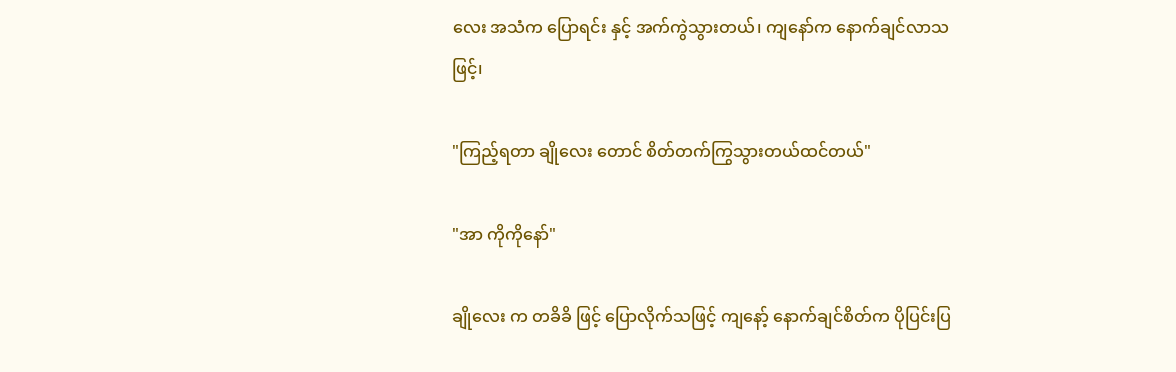လေး အသံက ပြောရင်း နှင့် အက်ကွဲသွားတယ်၊ ကျနော်က နောက်ချင်လာသဖြင့်၊

"ကြည့်ရတာ ချိုလေး တောင် စိတ်တက်ကြွသွားတယ်ထင်တယ်"

"အာ ကိုကိုနော်"

ချိုလေး က တခိခိ ဖြင့် ပြောလိုက်သဖြင့် ကျနော့် နောက်ချင်စိတ်က ပိုပြင်းပြ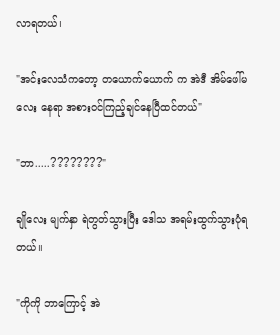လာရတယ်၊

"အင်းလေသံကတော့ တယောက်ယောက် က အဲဒီ အိမ်ဖေါ်မလေး နေရာ အစားဝင်ကြည့်ချင်နေပြီထင်တယ်"

"ဘာ.....????????"

ချိုလေး မျက်နှာ ရဲတွတ်သွားပြီး ‌ဒေါသ အရမ်းထွက်သွားပုံရတယ်။

"ကိုကို ဘာကြောင့် အဲ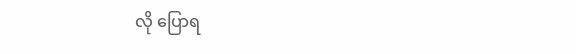လို ပြောရ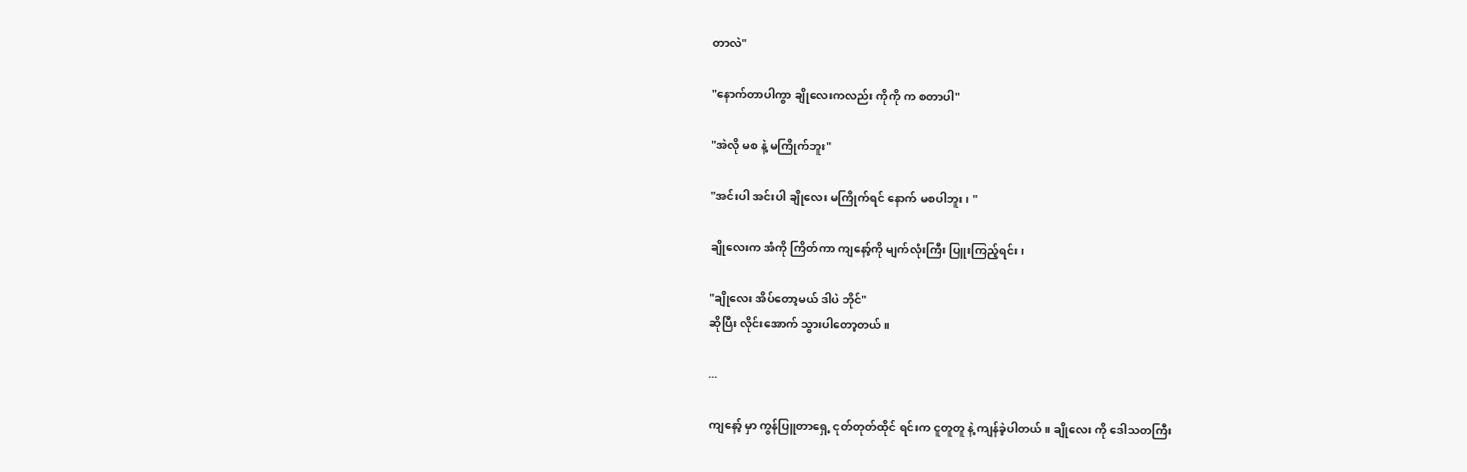တာလဲ"

"နောက်တာပါကွာ ချိုလေးကလည်း ကိုကို က စတာပါ"

"အဲလို မစ နဲ့ မကြိုက်ဘူး"

"အင်းပါ အင်းပါ ချိုလေး မကြိုက်ရင် နောက် မစပါဘူး၊ "

ချိုလေးက အံကို ကြိတ်ကာ ကျနော့်ကို မျက်လုံးကြီး ပြူးကြည့်ရင်း၊

"ချိုလေး အိပ်တော့မယ် ဒါပဲ ဘိုင်"
ဆိုပြီး လိုင်းအောက် သွားပါတော့တယ်။

...

ကျနော့် မှာ ကွန်ပြူတာရှေ့ ငုတ်တုတ်ထိုင် ရင်းက ငူတူတူ နဲ့ ကျန်ခဲ့ပါတယ်။ ချိုလေး ကို ဒေါသတကြီး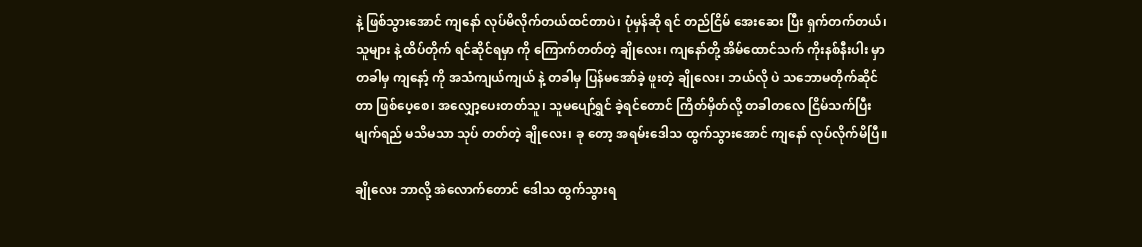နဲ့ ဖြစ်သွားအောင် ကျနော် လုပ်မိလိုက်တယ်ထင်တာပဲ၊ ပုံမှန်ဆို ရင် တည်ငြိမ် အေးဆေး ပြီး ရှက်တက်တယ်၊ သူများ နဲ့ ထိပ်တိုက် ရင်ဆိုင်ရမှာ ကို ကြောက်တတ်တဲ့ ချိုလေး၊ ကျနော်တို့ အိမ်ထောင်သက် ကိုးနစ်နီးပါး မှာ တခါမှ ကျနော့် ကို အသံကျယ်ကျယ် နဲ့ တခါမှ ပြန်မအော်ခဲ့ ဖူးတဲ့ ချိုလေး၊ ဘယ်လို ပဲ သဘောမတိုက်ဆိုင်တာ ဖြစ်ပေ့စေ၊ အလျှော့ပေးတတ်သူ၊ သူမပျော်ရွှင် ခဲ့ရင်တောင် ကြိတ်မှိတ်လို့ တခါတလေ ငြိမ်သက်ပြီး မျက်ရည် မသိမသာ သုပ် တတ်တဲ့ ချိုလေး၊ ခု တော့ အရမ်းဒေါသ ထွက်သွားအောင် ကျနော် လုပ်လိုက်မိပြီ။

ချိုလေး ဘာလို့ အဲလောက်တောင် ဒေါသ ထွက်သွားရ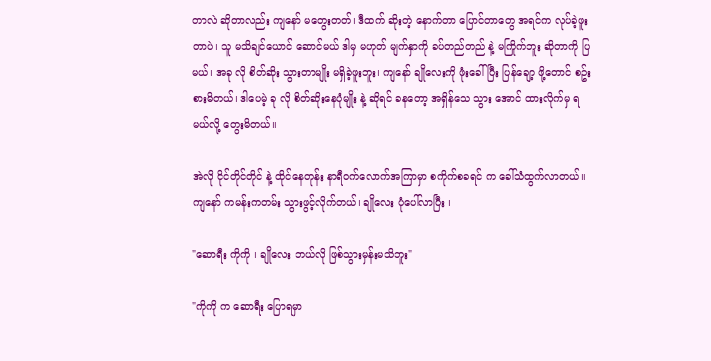တာလဲ ဆိုတာလည်း ကျနော် မတွေးတတ်၊ ဒီထက် ဆိုးတဲ့ နောက်တာ ပြောင်တာတွေ အရင်က လုပ်ခဲ့ဖူးတာပဲ၊ သူ မသိချင်ယောင် ဆောင်မယ် ဒါမှ မဟုတ် မျက်နှာကို ခပ်တည်တည် နဲ့ မကြိုက်ဘူး ဆိုတာကို ပြမယ်၊ အခု လို စိတ်ဆိုး သွားတာမျိုး မရှိခဲ့ဖူးဘူး၊ ကျနော် ချိုလေးကို ဖုံးခေါ် ပြီး ပြန်ချော့ ဖို့တောင် စဥ်းစားမိတယ်၊ ဒါပေမဲ့ ခု လို စိတ်ဆိုးနေပုံမျိုး နဲ့ ဆိုရင် ခနတော့ အရှိန်သေ သွား အောင် ထားလိုက်မှ ရမယ်လို့ တွေးမိတယ်။

အဲလို ငိုင်တိုင်တိုင် နဲ့ ထိုင်နေတုန်း နာရီဝက်လောက်အကြာမှာ စကိုက်စခရင် က ခေါ်သံထွက်လာတယ်။ ကျနော် ကမန်းကတမ်း သွားဖွင့်လိုက်တယ်၊ ချိုလေး ပုံပေါ်လာပြီး ၊

"ဆောရီး ကိုကို ၊ ချိုလေး ဘယ်လို ဖြစ်သွားမှန်းမသိဘူး"

"ကိုကို က ဆောရီး ပြောရမှာ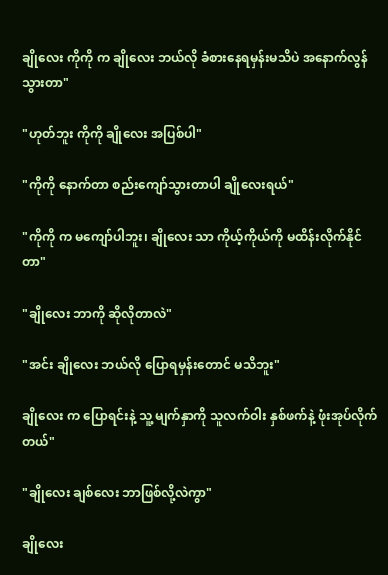ချိုလေး ကိုကို က ချိုလေး ဘယ်လို ခံစားနေရမှန်းမသိပဲ အနောက်လွန်သွားတာ"

"ဟုတ်ဘူး ကိုကို ချိုလေး အပြစ်ပါ"

"ကိုကို နောက်တာ စည်းကျော်သွားတာပါ ချိုလေးရယ်"

"ကိုကို က မကျော်ပါဘူး၊ ချိုလေး သာ ကိုယ့်ကိုယ်ကို မထိန်းလိုက်နိုင်တာ"

"ချိုလေး ဘာကို ဆိုလိုတာလဲ"

"အင်း ချိုလေး ဘယ်လို ပြောရမှန်းတောင် မသိဘူး"

ချိုလေး က ပြောရင်းနဲ့ သူ့ မျက်နှာကို သူလက်ဝါး နှစ်ဖက်နဲ့ ဖုံးအုပ်လိုက်တယ်"

"ချိုလေး ချစ်လေး ဘာဖြစ်လို့လဲကွာ"

ချိုလေး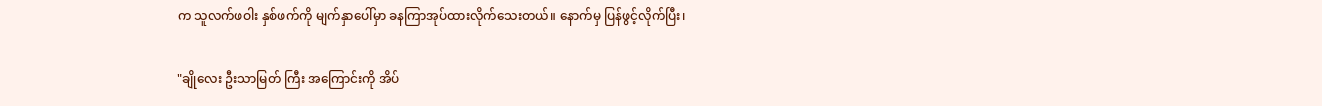က သူလက်ဖဝါး နှစ်ဖက်ကို မျက်နှာပေါ်မှာ ခနကြာအုပ်ထားလိုက်သေးတယ်။ နောက်မှ ပြန်ဖွင့်လိုက်ပြီး၊

"ချိုလေး ဦးသာမြတ် ကြီး အကြောင်းကို အိပ်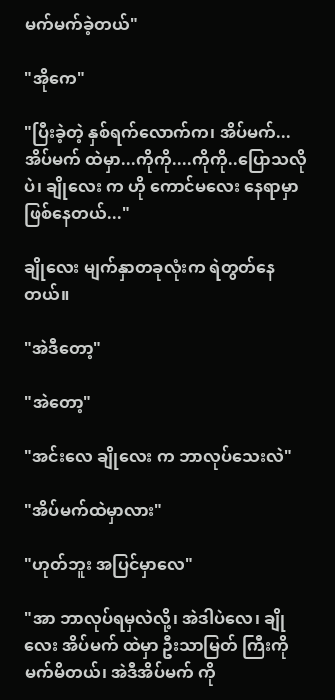မက်မက်ခဲ့တယ်"

"အိုကေ"

"ပြီးခဲ့တဲ့ နှစ်ရက်လောက်က၊ အိပ်မက်...အိပ်မက် ထဲမှာ...ကိုကို....ကိုကို..ပြောသလိုပဲ၊ ချိုလေး က ဟို ကောင်မလေး နေရာမှာ ဖြစ်နေတယ်..."

ချိုလေး မျက်နှာတခုလုံးက ရဲတွတ်နေတယ်။

"အဲဒီတော့"

"အဲတော့"

"အင်းလေ ချိုလေး က ဘာလုပ်သေးလဲ"

"အိပ်မက်ထဲမှာလား"

"ဟုတ်ဘူး အပြင်မှာလေ"

"အာ ဘာလုပ်ရမှလဲလို့၊ အဲဒါပဲလေ၊ ချိုလေး အိပ်မက် ထဲမှာ ဦးသာမြတ် ကြီးကို မက်မိတယ်၊ အဲဒီအိပ်မက် ကို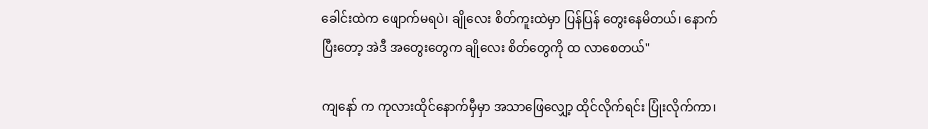ခေါင်းထဲက ဖျောက်မရပဲ၊ ချိုလေး စိတ်ကူးထဲမှာ ပြန်ပြန် တွေးနေမိတယ်၊ နောက်ပြီးတော့ အဲဒီ အတွေးတွေက ချိုလေး စိတ်တွေကို ထ လာစေတယ်"

ကျနော် က ကုလားထိုင်နောက်မှီမှာ အသာဖြေလျှော့ ထိုင်လိုက်ရင်း ပြုံးလိုက်ကာ၊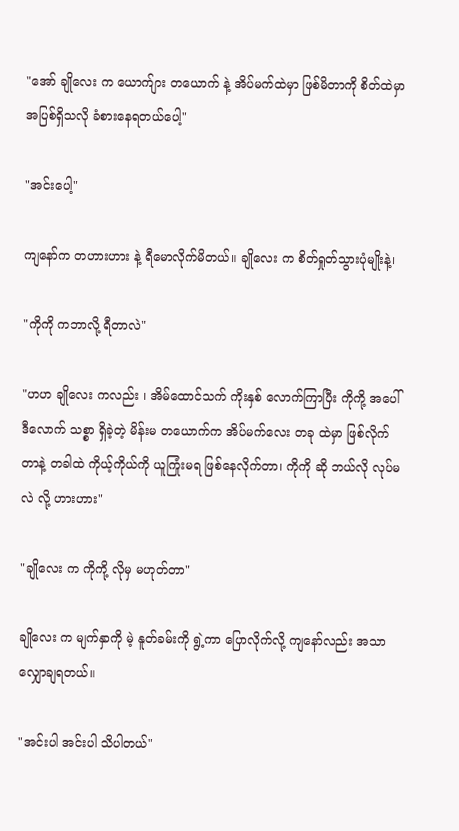"အော် ချိုလေး က ယောက်ျား တယောက် နဲ့ အိပ်မက်ထဲမှာ ဖြစ်မိတာကို စိတ်ထဲမှာ အပြစ်ရှိသလို ခံစားနေရတယ်ပေါ့"

"အင်းပေါ့"

ကျနော်က တဟားဟား နဲ့ ရီမောလိုက်မိတယ်။ ချိုလေး က စိတ်ရှုတ်သွားပုံမျိုးနဲ့၊

"ကိုကို ကဘာလို့ ရီတာလဲ"

"ဟဟ ချိုလေး ကလည်း ၊ အိမ်ထောင်သက် ကိုးနှစ် လောက်ကြာပြီး ကိုကို့ အပေါ် ဒီလောက် သစ္စာ ရှိခဲ့တဲ့ မိန်းမ တယောက်က အိပ်မက်လေး တခု ထဲမှာ ဖြစ်လိုက်တာနဲ့ တခါထဲ ကိုယ့်ကိုယ်ကို ယူကြုံးမရ ဖြစ်နေလိုက်တာ၊ ကိုကို ဆို ဘယ်လို လုပ်မလဲ လို့ ဟားဟား"

"ချိုလေး က ကိုကို့ လိုမှ မဟုတ်တာ"

ချိုလေး က မျက်နှာကို မဲ့ နူတ်ခမ်းကို ရွဲ့ကာ ပြောလိုက်လို့ ကျနော်လည်း အသာလျှောချရတယ်။

"အင်းပါ အင်းပါ သိပါတယ်"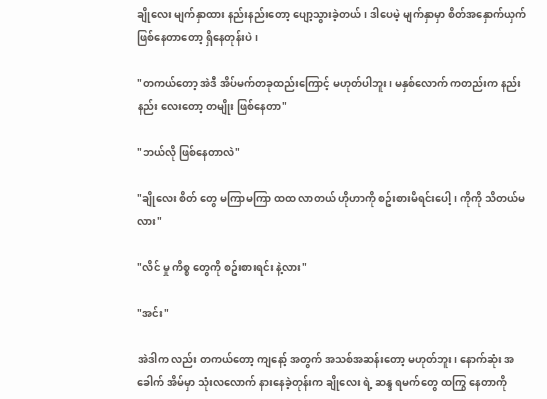ချိုလေး မျက်နှာထား နည်းနည်းတော့ ပျော့သွားခဲ့တယ်၊ ဒါပေမဲ့ မျက်နှာမှာ စိတ်အနှောက်ယှက် ဖြစ်နေတာတော့ ရှိနေတုန်းပဲ၊

"တကယ်တော့ အဲဒီ အိပ်မက်တခုထည်းကြောင့် မဟုတ်ပါဘူး၊ မနှစ်လောက် ကတည်းက နည်းနည်း လေးတော့ တမျိုး ဖြစ်နေတာ"

"ဘယ်လို ဖြစ်နေတာလဲ"

"ချိုလေး စိတ် တွေ မကြာမကြာ ထထ လာတယ် ဟိုဟာကို စဥ်းစားမိရင်းပေါ့၊ ကိုကို သိတယ်မလား"

"လိင် မှု ကိစ္စ တွေကို စဥ်းစားရင်း နဲ့လား"

"အင်း"

အဲဒါက လည်း တကယ်တော့ ကျနော့် အတွက် အသစ်အဆန်းတော့ မဟုတ်ဘူး၊ နောက်ဆုံး အခေါက် အိမ်မှာ သုံးလလောက် နားနေခဲ့တုန်းက ချိုလေး ရဲ့ ဆန္ဒ ရမက်တွေ ထကြွ နေတာကို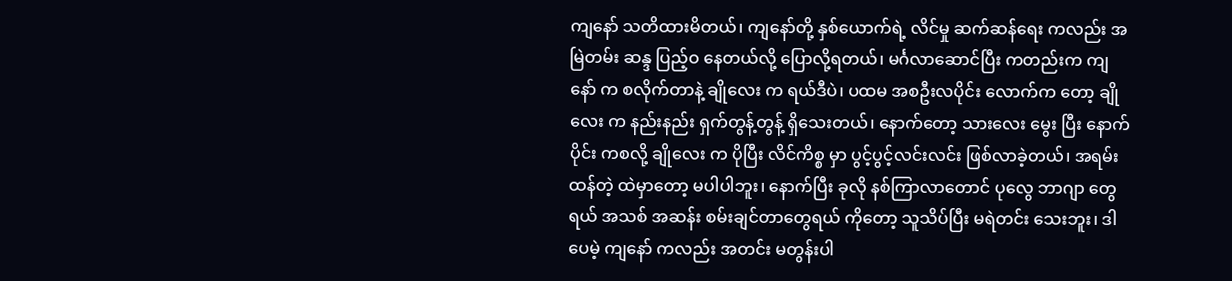ကျနော် သတိထားမိတယ်၊ ကျနော်တို့ နှစ်ယောက်ရဲ့ လိင်မှု ဆက်ဆန်ရေး ကလည်း အမြဲတမ်း ဆန္ဒ ပြည့်ဝ နေတယ်လို့ ပြောလို့ရတယ်၊ မင်္ဂလာဆောင်ပြီး ကတည်းက ကျနော် က စလိုက်တာနဲ့ ချိုလေး က ရယ်ဒီပဲ၊ ပထမ အစဦးလပိုင်း လောက်က တော့ ချိုလေး က နည်းနည်း ရှက်တွန့်တွန့် ရှိသေးတယ်၊ နောက်တော့ သားလေး မွေး ပြီး နောက်ပိုင်း ကစလို့ ချိုလေး က ပိုပြီး လိင်ကိစ္စ မှာ ပွင့်ပွင့်လင်းလင်း ဖြစ်လာခဲ့တယ်၊ အရမ်း ထန်တဲ့ ထဲမှာတော့ မပါပါဘူး၊ နောက်ပြီး ခုလို နစ်ကြာလာတောင် ပုလွေ ဘာဂျာ တွေ ရယ် အသစ် အဆန်း စမ်းချင်တာတွေရယ် ကိုတော့ သူသိပ်ပြီး မရဲတင်း သေးဘူး၊ ဒါပေမဲ့ ကျနော် ကလည်း အတင်း မတွန်းပါ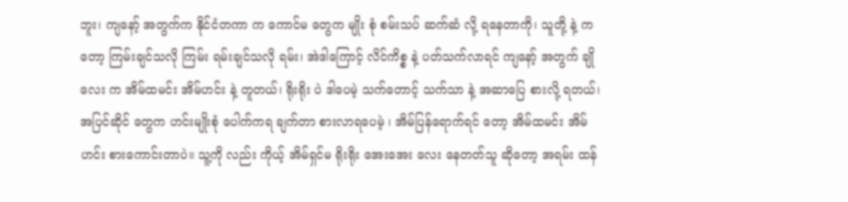ဘူး၊ ကျနော့် အတွက်က နိုင်ငံတကာ က ကောင်မ တွေက မျိုး စုံ စမ်းသပ် ဆက်ဆံ လို့ ရနေတာကို၊ သူတို့ နဲ့ ကတော့ ကြမ်းချင်သလို ကြမ်း ရမ်းချင်သလို ရမ်း၊ အဲဒါကြောင့် လိင်ကိစ္စ နဲ့ ပတ်သက်လာရင် ကျနော့် အတွက် ချိုလေး က အိမ်ထမင်း အိမ်ဟင်း နဲ့ တူတယ်၊ ရိုးရိုး ပဲ ဒါပေမဲ့ သက်တောင့် သက်သာ နဲ့ အဆာပြေ စားလို့ ရတယ်၊ အပြင်ဆိုင် တွေက ဟင်းမျိုးစုံ ပေါက်ကရ ချက်တာ စားလာရပေမဲ့ ၊ အိမ်ပြန်ရောက်ရင် တော့ အိမ်ထမင်း အိမ်ဟင်း စားကောင်းတာပဲ။ သူ့ကို လည်း ကိုယ့် အိမ်ရှင်မ ရိုးရိုး အေးအေး လေး နေတတ်သူ ဆိုတော့ အရမ်း ထန်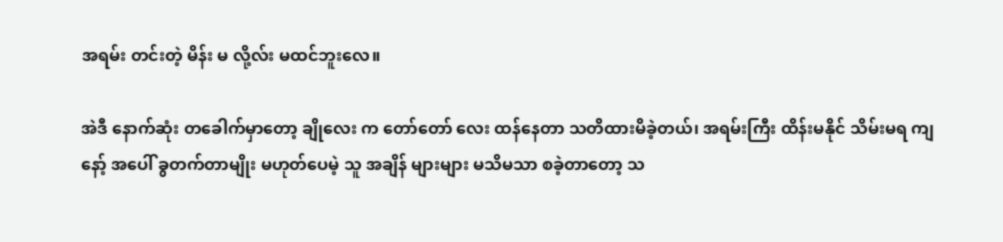အရမ်း တင်းတဲ့ မိန်း မ လို့လ်း မထင်ဘူးလေ။

အဲဒီ နောက်ဆုံး တခေါက်မှာတော့ ချိုလေး က တော်တော် လေး ထန်နေတာ သတိထားမိခဲ့တယ်၊ အရမ်းကြီး ထိန်းမနိုင် သိမ်းမရ ကျနော့် အပေါ် ခွတက်တာမျိုး မဟုတ်ပေမဲ့ သူ အချိန် များများ မသိမသာ စခဲ့တာတော့ သ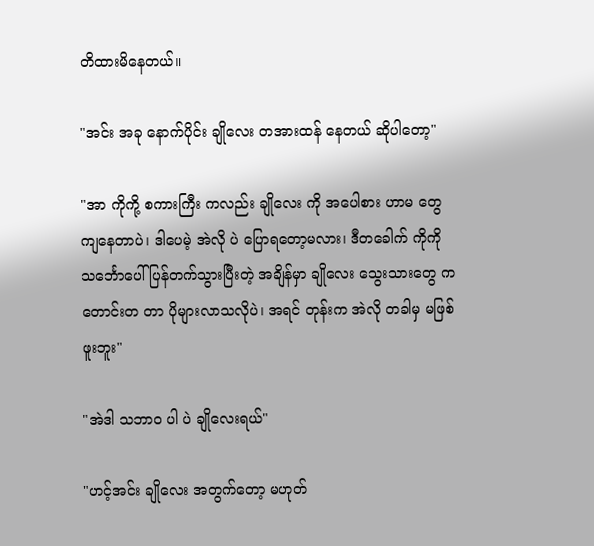တိထားမိနေတယ်။

"အင်း အခု နောက်ပိုင်း ချိုလေး တအားထန် နေတယ် ဆိုပါတော့"

"အာ ကိုကို့ စကားကြီး ကလည်း ချိုလေး ကို အပေါစား ဟာမ တွေ ကျနေတာပဲ၊ ဒါပေမဲ့ အဲလို ပဲ ပြောရတော့မလား၊ ဒီတခေါက် ကိုကို သင်္ဘောပေါ် ပြန်တက်သွားပြီးတဲ့ အချိန်မှာ ချိုလေး သွေးသားတွေ က တောင်းတ တာ ပိုများလာသလိုပဲ၊ အရင် တုန်းက အဲလို တခါမှ မဖြစ်ဖူးဘူး"

"အဲဒါ သဘာဝ ပါ ပဲ ချိုလေးရယ်"

"ဟင့်အင်း ချိုလေး အတွက်တော့ မဟုတ်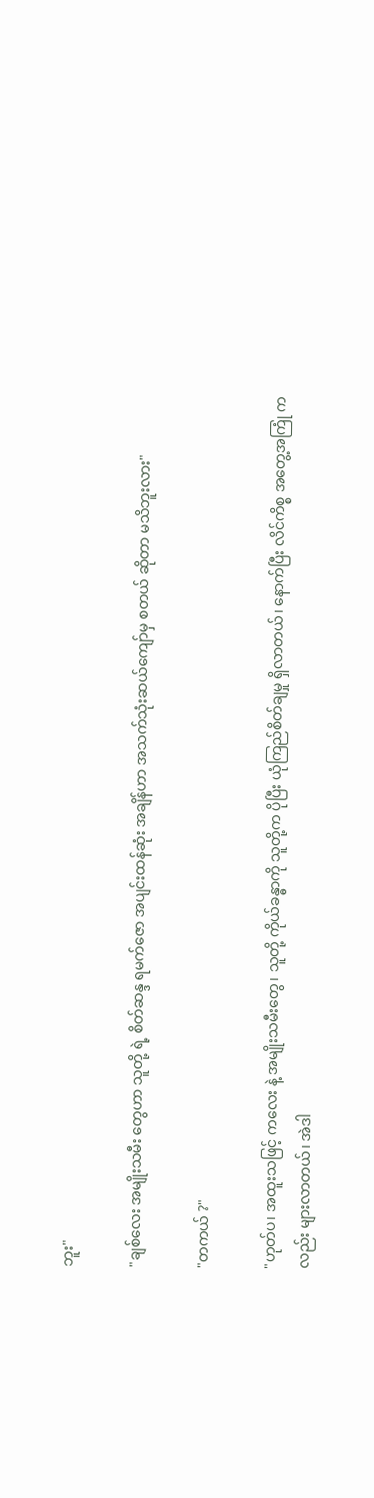ဘူး"

"ချစ်လေး အမျိုးသမီး တွေဟာ သူတို့ ရဲ့ စိတ်ဆန္ဒ ရမက်ဇော အပျင်းထန်ဆုံး အချိန်ဟာ အသက်သုံးဆယ်ကျော်မှ စတယ် ဆိုတာ မသိဘူးလား"

"တကယ် ?"

"ဟုတ်ပ၊ အထူးသဖြင့် ကလေး နဲ့ အမျိုးသမီးတွေ၊ သူတို့ ကိုယ်ခန္ဓာကို သူတို့က ပိုပြီး ယုံကြည်စိတ်ချမှု ရှိလာတယ်၊ နောက်ပြီး လိင်ကိစ္စ အတွေ့အကြုံ ကလည်း များလာတယ်၊ အဲဒါ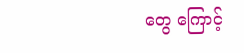တွေ ကြောင့်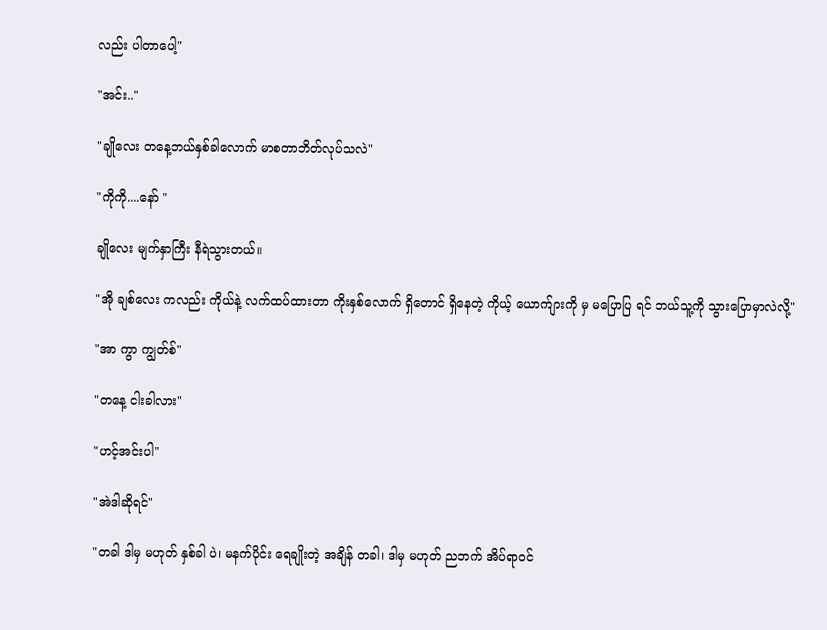လည်း ပါတာပေါ့"

"အင်း.."

"ချိုလေး တနေ့ဘယ်နှစ်ခါလောက် မာစတာဘိတ်လုပ်သလဲ"

"ကိုကို....နော် "

ချိုလေး မျက်နှာကြီး နီရဲသွားတယ်။

"အို ချစ်လေး ကလည်း ကိုယ်နဲ့ လက်ထပ်ထားတာ ကိုးနှစ်လောက် ရှိတောင် ရှိနေတဲ့ ကိုယ့် ယောက်ျားကို မှ မပြောပြ ရင် ဘယ်သူ့ကို သွားပြောမှာလဲလို့"

"အာ ကွာ ကျွတ်စ်"

"တနေ့ ငါးခါလား"

"ဟင့်အင်းပါ"

"အဲဒါဆိုရင်"

"တခါ ဒါမှ မဟုတ် နှစ်ခါ ပဲ၊ မနက်ပိုင်း ရေချိုးတဲ့ အချိန် တခါ၊ ဒါမှ မဟုတ် ညဘက် အိပ်ရာဝင်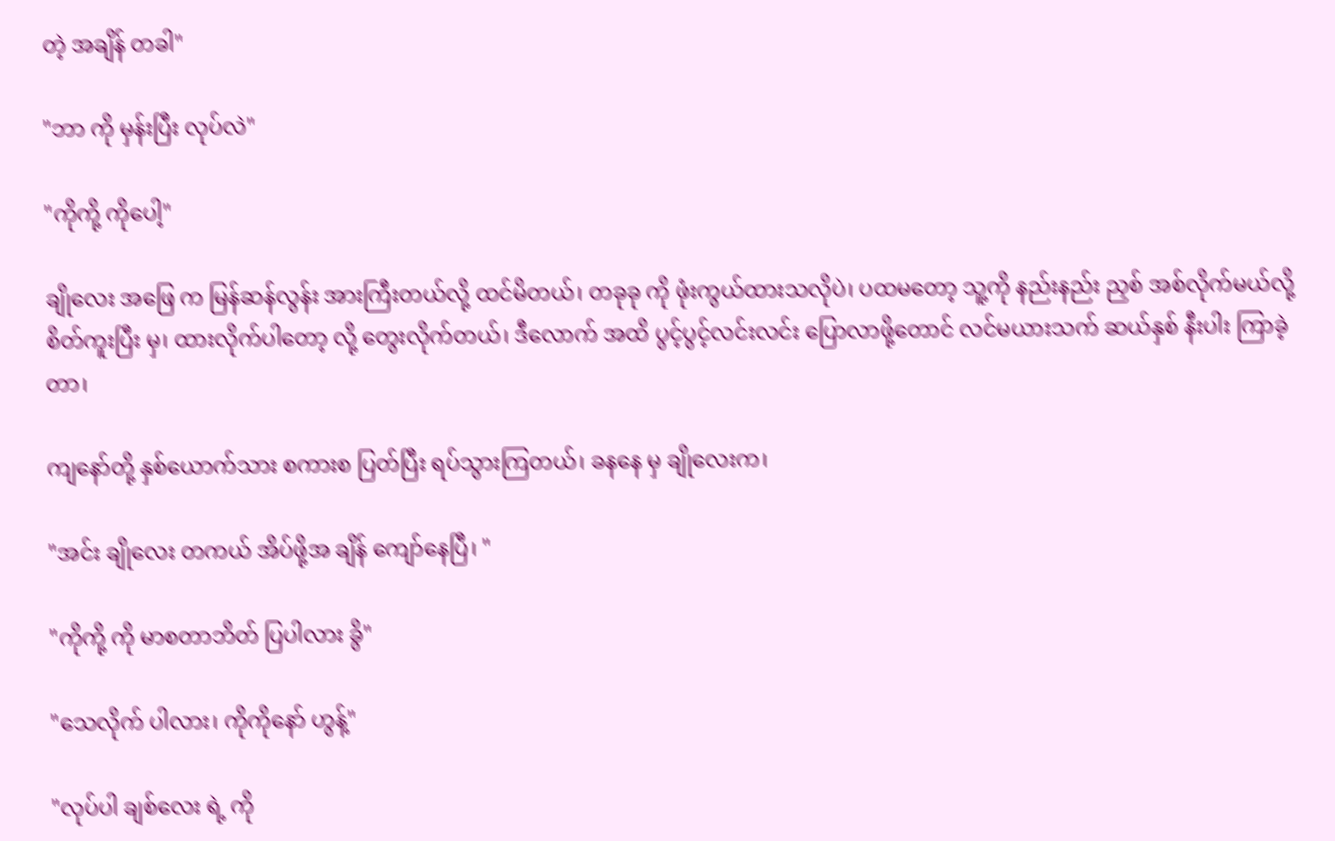တဲ့ အချိန် တခါ"

"ဘာ ကို မှန်းပြီး လုပ်လဲ"

"ကိုကို့ ကိုပေါ့"

ချိုလေး အဖြေ က မြန်ဆန်လွန်း အားကြီးတယ်လို့ ထင်မိတယ်၊ တခုခု ကို ဖုံးကွယ်ထားသလိုပဲ၊ ပထမတော့ သူ့ကို နည်းနည်း ညှစ် အစ်လိုက်မယ်လို့ စိတ်ကူးပြီး မှ၊ ထားလိုက်ပါတော့ လို့ တွေးလိုက်တယ်၊ ဒီလောက် အထိ ပွင့်ပွင့်လင်းလင်း ပြောလာဖို့တောင် လင်မယားသက် ဆယ်နှစ် နီးပါး ကြာခဲ့တာ၊

ကျနော်တို့ နှစ်ယောက်သား စကားစ ပြတ်ပြီး ရပ်သွားကြတယ်၊ ခနနေ မှ ချိုလေးက၊

"အင်း ချိုလေး တကယ် အိပ်ဖို့အ ချိန် ကျော်နေပြီ၊ "

"ကိုကို့ ကို မာစတာဘိတ် ပြပါလား ခွိ"

"သေလိုက် ပါလား၊ ကိုကိုနော် ဟွန့်"

"လုပ်ပါ ချစ်လေး ရဲ့ ကို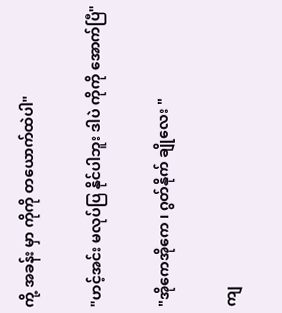ကို့ အခန်း မှာ ကိုကို တယောက်ထဲပါ"

"ဟင့်အင်း မလုပ်ပြ နိုင်ပါဘူး ဒါပဲ ကိုကို အောက်ပြီ"

"အိုကေအိုကေ ၊ ဂွတ်နိုက် ချိုလေး "

ကျ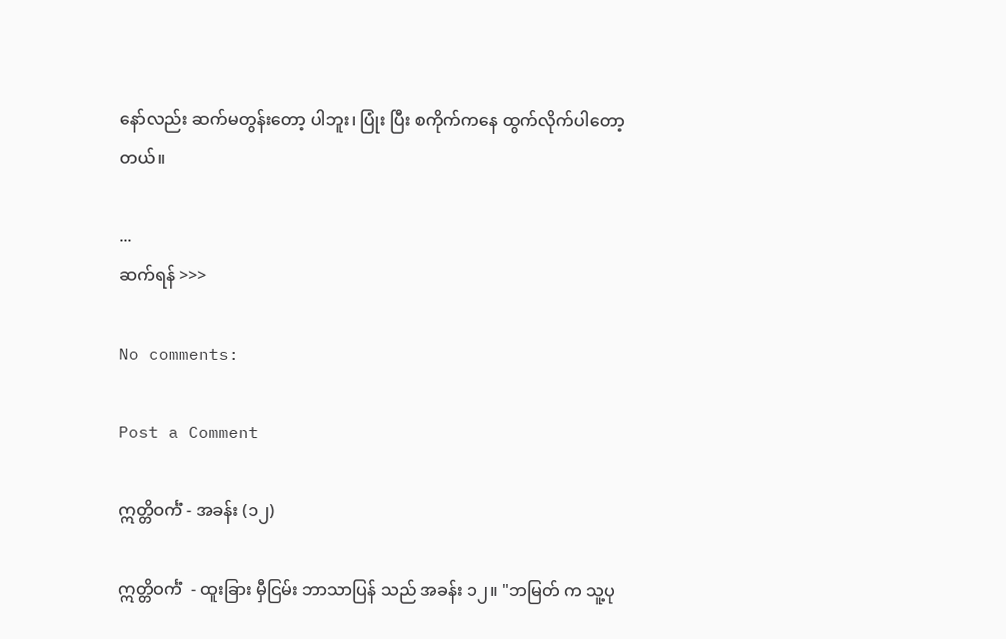နော်လည်း ဆက်မတွန်းတော့ ပါဘူး၊ ပြုံး ပြီး စကိုက်ကနေ ထွက်လိုက်ပါတော့တယ်။

...
ဆက်ရန် >>>

No comments:

Post a Comment

ဣတ္တိဝင်္ကံ - အခန်း (၁၂)

ဣတ္တိဝင်္ကံ  - ထူးခြား မှီငြမ်း ဘာသာပြန် သည် အခန်း ၁၂။ "ဘမြတ် က သူ့ပု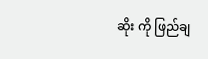ဆိုး ကို ဖြည်ချ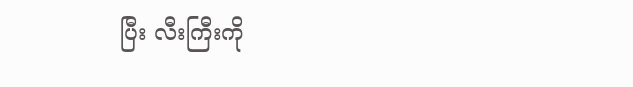ပြီး လီးကြီးကို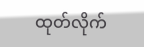ထုတ်လိုက်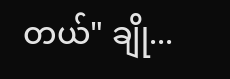တယ်" ချို...